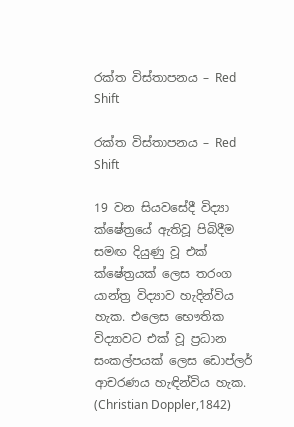රක්ත විස්තාපනය – Red Shift

රක්ත විස්තාපනය – Red Shift

19 වන සියවසේදී විද්‍යා ක්ෂේත්‍රයේ ඇතිවූ පිබිදීම සමඟ දියුණු වූ එක් ක්ෂේත්‍රයක් ලෙස තරංග යාන්ත්‍ර විද්‍යාව හැදින්විය හැක. එලෙස භෞතික විද්‍යාවට එක් වූ ප්‍රධාන සංකල්පයක් ලෙස ඩොප්ලර් ආචරණය හැඳින්විය හැක. (Christian Doppler,1842)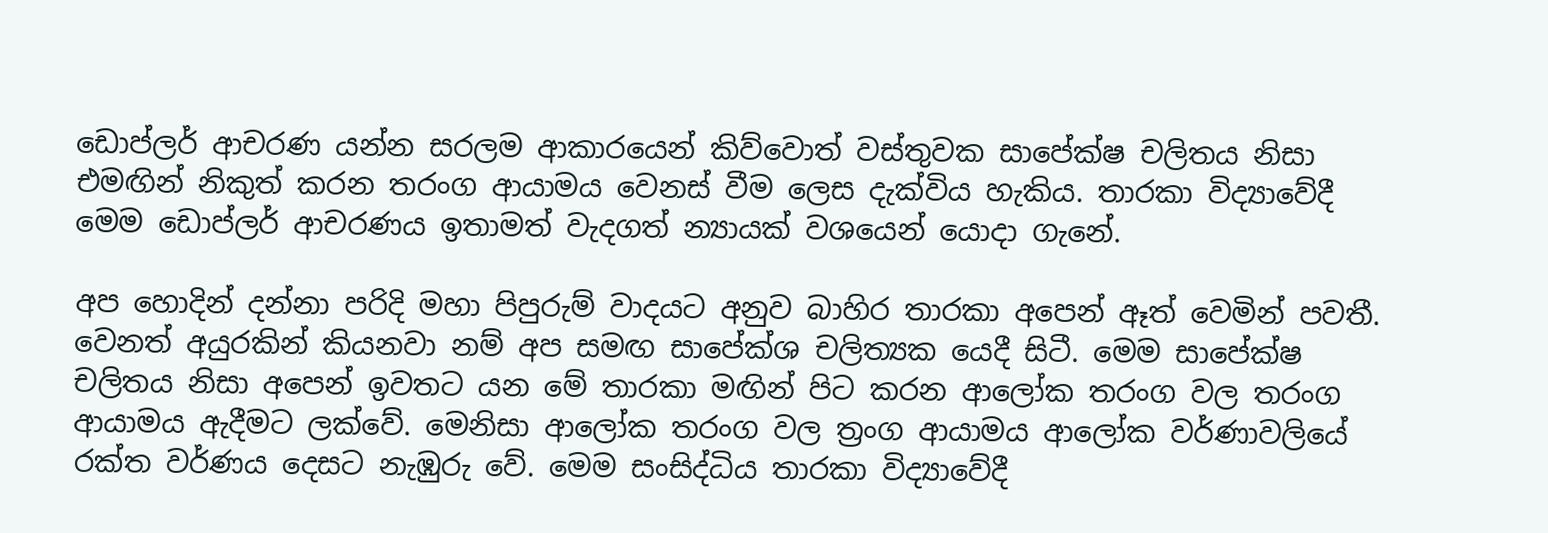ඩොප්ලර් ආචරණ යන්න සරලම ආකාරයෙන් කිව්වොත් වස්තුවක සාපේක්ෂ චලිතය නිසා එමඟින් නිකුත් කරන තරංග ආයාමය වෙනස් වීම ලෙස දැක්විය හැකිය. තාරකා විද්‍යාවේදී මෙම ඩොප්ලර් ආචරණය ඉතාමත් වැදගත් න්‍යායක් වශයෙන් යොදා ගැනේ.

අප හොදින් දන්නා පරිදි මහා පිපුරුම් වාදයට අනුව බාහිර තාරකා අපෙන් ඈත් වෙමින් පවතී. වෙනත් අයුරකින් කියනවා නම් අප සමඟ සාපේක්ශ චලිත්‍යක යෙදී සිටී. මෙම සාපේක්ෂ චලිතය නිසා අපෙන් ඉවතට යන මේ තාරකා මඟින් පිට කරන ආලෝක තරංග වල තරංග ආයාමය ඇදීමට ලක්වේ. මෙනිසා ආලෝක තරංග වල ත්‍රංග ආයාමය ආලෝක වර්ණාවලියේ රක්ත වර්ණය දෙසට නැඹුරු වේ. මෙම සංසිද්ධිය තාරකා විද්‍යාවේදී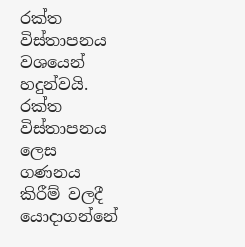රක්ත විස්තාපනය වශයෙන් හදුන්වයි.
රක්ත විස්තාපනය ලෙස ගණනය කිරීම් වලදී යොදාගන්නේ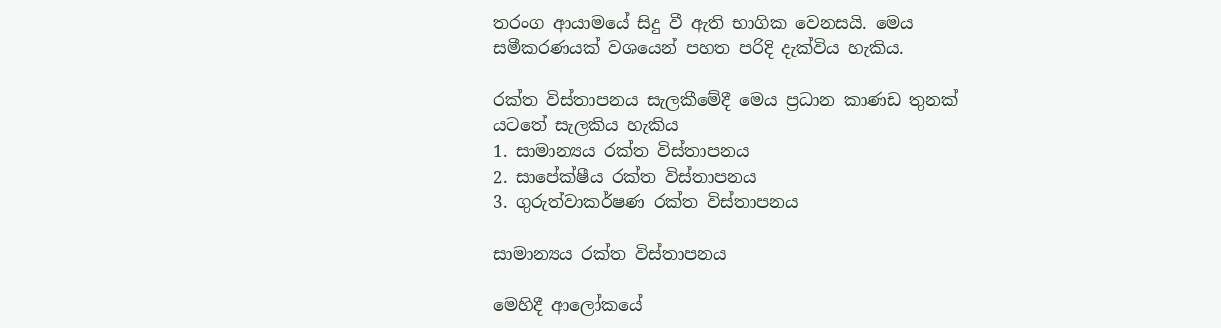තරංග ආයාමයේ සිදු වී ඇති භාගික වෙනසයි. මෙය සමීකරණයක් වශයෙන් පහත පරිදි දැක්විය හැකිය.

රක්ත විස්තාපනය සැලකීමේදී මෙය ප්‍රධාන කාණඩ තුනක් යටතේ සැලකිය හැකිය
1. සාමාන්‍යය රක්ත විස්තාපනය
2. සාපේක්ෂීය රක්ත විස්තාපනය
3. ගුරුත්වාකර්ෂණ රක්ත විස්තාපනය

සාමාන්‍යය රක්ත විස්තාපනය

මෙහිදී ආලෝකයේ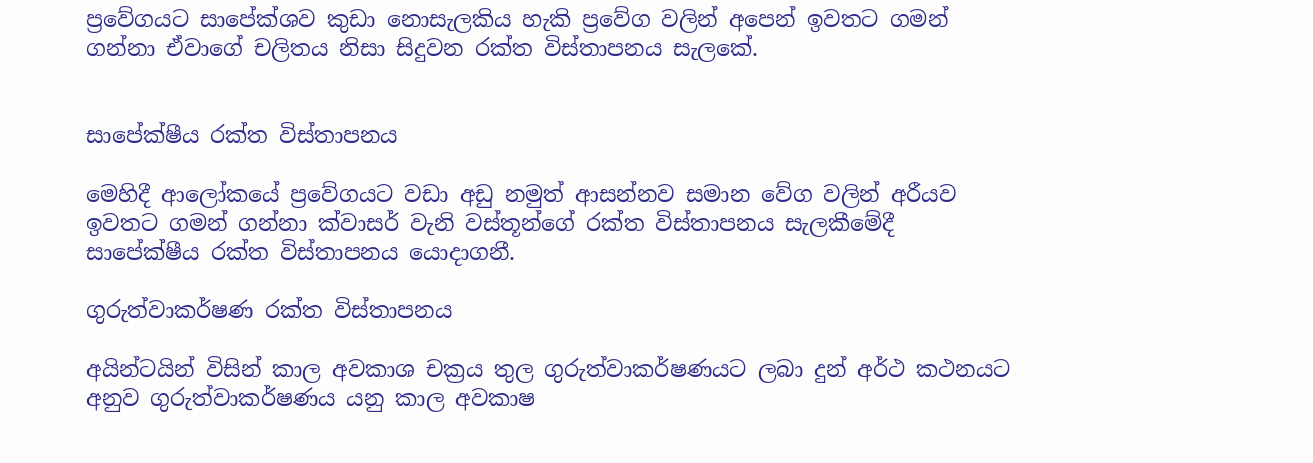ප්‍රවේගයට සාපේක්ශව කුඩා නොසැලකිය හැකි ප්‍රවේග වලින් අපෙන් ඉවතට ගමන් ගන්නා ඒවාගේ චලිතය නිසා සිදුවන රක්ත විස්තාපනය සැලකේ.


සාපේක්ෂීය රක්ත විස්තාපනය

මෙහිදී ආලෝකයේ ප්‍රවේගයට වඩා අඩු නමුත් ආසන්නව සමාන වේග වලින් අරීයව ඉවතට ගමන් ගන්නා ක්වාසර් වැනි වස්තූන්ගේ රක්ත විස්තාපනය සැලකීමේදී සාපේක්ෂීය රක්ත විස්තාපනය යොදාගනී.

ගුරුත්වාකර්ෂණ රක්ත විස්තාපනය

අයින්ටයින් විසින් කාල අවකාශ චක්‍රය තුල ගුරුත්වාකර්ෂණයට ලබා දුන් අර්ථ කථනයට අනුව ගුරුත්වාකර්ෂණය යනු කාල අවකාෂ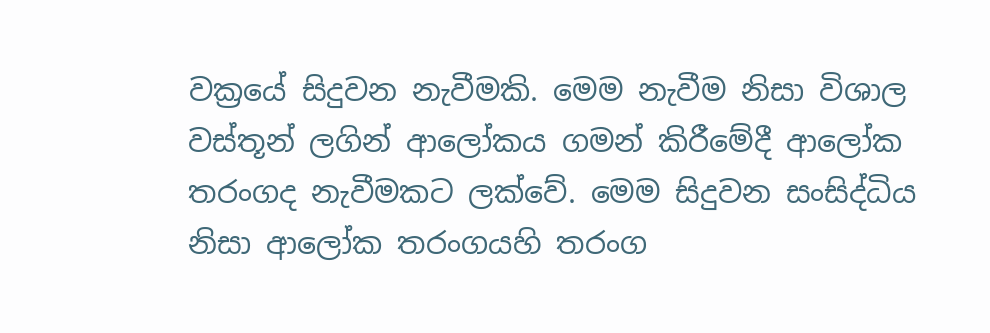වක්‍රයේ සිදුවන නැවීමකි. මෙම නැවීම නිසා විශාල වස්තූන් ලගින් ආලෝකය ගමන් කිරීමේදී ආලෝක තරංගද නැවීමකට ලක්වේ. මෙම සිදුවන සංසිද්ධිය නිසා ආලෝක තරංගයහි තරංග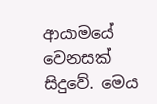ආයාමයේ වෙනසක් සිදුවේ. මෙය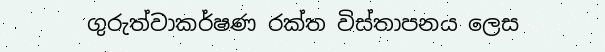ගුරුත්වාකර්ෂණ රක්ත විස්තාපනය ලෙස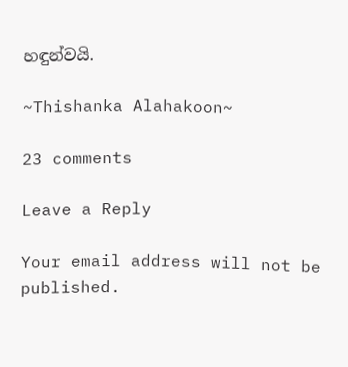හඳුන්වයි.

~Thishanka Alahakoon~

23 comments

Leave a Reply

Your email address will not be published.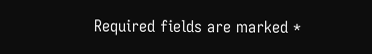Required fields are marked *